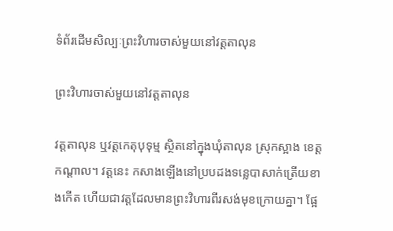ទំព័រដើមសិល្បៈព្រះវិហារចាស់មួយនៅវត្តតាលុន

ព្រះវិហារចាស់មួយនៅវត្តតាលុន

វត្តតាលុន ឬវត្តកេតុបុទុម្ម ស្ថិតនៅក្នុងឃុំតាលុន ស្រុកស្អាង ខេត្តកណ្តាល។ វត្តនេះ កសាងឡើងនៅប្របដងទន្លេបាសាក់ត្រើយខាងកើត ហើយជាវត្តដែលមានព្រះវិហារពីរសង់មុខក្រោយគ្នា។ ផ្អែ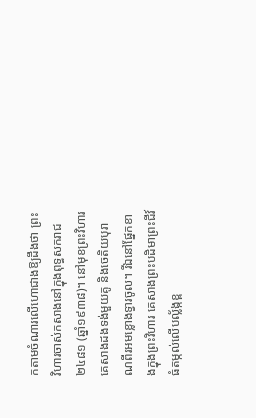កតាមចំណារលើហោជាងឱ្យដឹងថា ព្រះវិហារចាស់កសាងនៅក្នុងពុទ្ធសករាជ២៤៨១ (ឆ្នាំ១៩៣៨)។ នៅមុខព្រះវិហារ គេសាងដងទង់មួយគូ និងចេតិយបុរាណពីរអមខ្លោងទ្វារចូល។ រីឯនៅផ្នែកខាងក្នុងព្រះវិហារ គេសាងព្រះបដិមាព្រះជីវ៍ធំតម្កល់លើបល្ល័ង្កខ្ព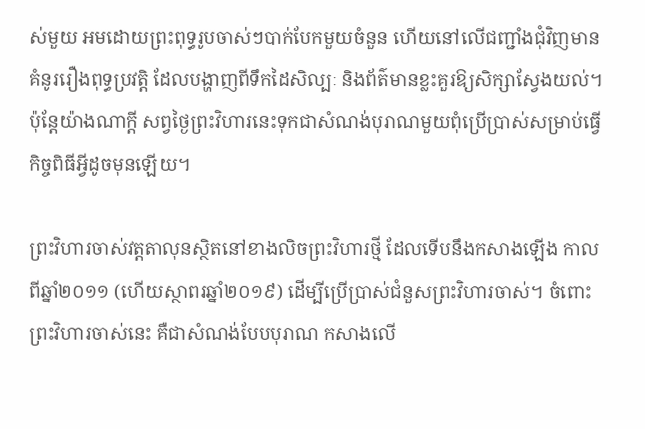ស់មួយ អមដោយព្រះពុទ្ធរូបចាស់ៗបាក់បែកមួយចំនួន ហើយនៅលើជញ្ជាំងជុំវិញមានគំនូររឿងពុទ្ធប្រវត្តិ ដែលបង្ហាញពីទឹកដៃសិល្បៈ និងព័ត៌មានខ្លះគួរឱ្យសិក្សាស្វែងយល់។ ប៉ុន្តែយ៉ាងណាក្តី សព្វថ្ងៃព្រះវិហារនេះទុកជាសំណង់បុរាណមួយពុំប្រើប្រាស់សម្រាប់ធ្វើកិច្ចពិធីអ្វីដូចមុនឡើយ។

ព្រះវិហារចាស់វត្តតាលុនស្ថិតនៅខាងលិចព្រះវិហារថ្មី ដែលទើបនឹងកសាងឡើង កាលពីឆ្នាំ២០១១ (ហើយស្ថាពរឆ្នាំ២០១៩) ដើម្បីប្រើប្រាស់ជំនួសព្រះវិហារចាស់។ ចំពោះព្រះវិហារចាស់នេះ គឺជាសំណង់បែបបុរាណ កសាងលើ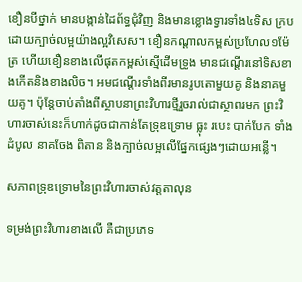ខឿនបីថ្នាក់ មានបង្កាន់ដៃព័ទ្ធជុំវិញ និងមានខ្លោងទ្វារទាំង៤ទិស ក្របដោយក្បាច់លម្អយ៉ាងល្អវិសេស។ ខឿនកណ្តាលកម្ពស់ប្រហែល១ម៉ែត្រ ហើយខឿនខាងលើផុតកម្ពស់ស្មើដើមទ្រូង មានជណ្តើរនៅទិសខាងកើតនិងខាងលិច។ អមជណ្តើរទាំងពីរមានរូបតោមួយគូ និងនាគមួយគូ។ ប៉ុន្តែចាប់តាំងពីស្ថាបនាព្រះវិហារថ្មីរួចរាល់ជាស្ថាពរមក ព្រះវិហារចាស់នេះក៏ហាក់ដូចជាកាន់តែទ្រុឌទ្រោម ធ្លុះ របេះ បាក់បែក ទាំងដំបូល នាគចែង ពិតាន និងក្បាច់លម្អលើផ្នែកផ្សេងៗដោយអន្លើ។

សភាពទ្រុឌទ្រោមនៃព្រះវិហារចាស់វត្តតាលុន

ទម្រង់ព្រះវិហារខាងលើ គឺជាប្រភេទ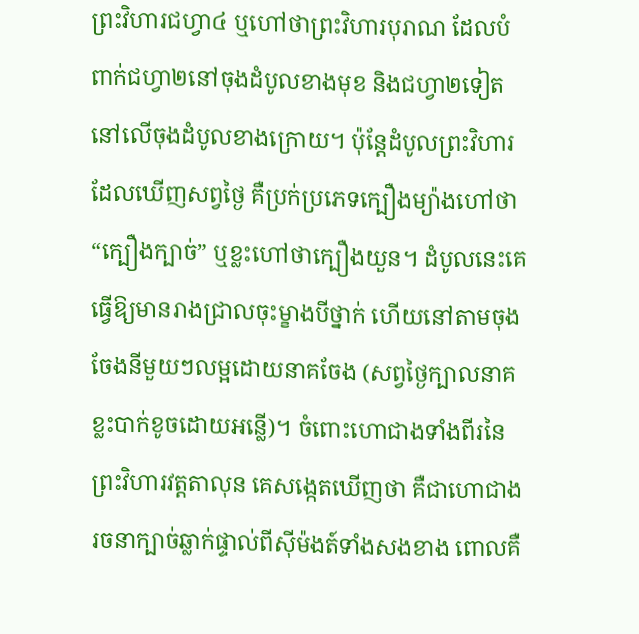ព្រះវិហារជហ្វា៤ ឬហៅថាព្រះវិហារបុរាណ ដែលបំពាក់ជហ្វា២នៅចុងដំបូលខាងមុខ និងជហ្វា២ទៀតនៅលើចុងដំបូលខាងក្រោយ។ ប៉ុន្តែដំបូលព្រះវិហារដែលឃើញសព្វថ្ងៃ គឺប្រក់ប្រភេទក្បឿងម្យ៉ាងហៅថា “ក្បឿងក្បាច់” ឬខ្លះហៅថាក្បឿងយួន។ ដំបូលនេះគេធ្វើឱ្យមានរាងជ្រាលចុះម្ខាងបីថ្នាក់ ហើយនៅតាមចុងចែងនីមួយៗលម្អដោយនាគចែង (សព្វថ្ងៃក្បាលនាគខ្លះបាក់ខូចដោយអន្លើ)។ ចំពោះហោជាងទាំងពីរនៃព្រះវិហារវត្តតាលុន គេសង្កេតឃើញថា គឺជាហោជាងរចនាក្បាច់ឆ្លាក់ផ្ទាល់ពីស៊ីម៉ងត៍ទាំងសងខាង ពោលគឺ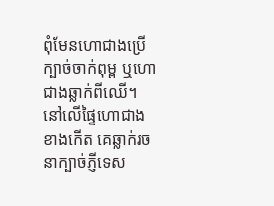ពុំមែនហោជាងប្រើក្បាច់ចាក់ពុម្ព ឬហោជាងឆ្លាក់ពីឈើ។ នៅលើផ្ទៃហោជាងខាងកើត គេឆ្លាក់រចនាក្បាច់ភ្ញីទេស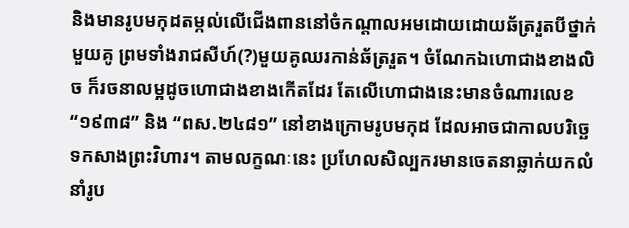និងមានរូបមកុដតម្កល់លើជើងពាននៅចំកណ្តាលអមដោយដោយឆ័ត្ររួតបីថ្នាក់មួយគូ ព្រមទាំងរាជសីហ៍(?)មួយគូឈរកាន់ឆ័ត្ររួត។ ចំណែកឯហោជាងខាងលិច ក៏រចនាលម្អដូចហោជាងខាងកើតដែរ តែលើហោជាងនេះមានចំណារលេខ “១៩៣៨” និង “ពស.២៤៨១” នៅខាងក្រោមរូបមកុដ ដែលអាចជាកាលបរិច្ឆេទកសាងព្រះវិហារ។ តាមលក្ខណៈនេះ ប្រហែលសិល្បករមានចេតនាឆ្លាក់យកលំនាំរូប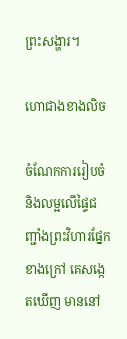ព្រះសង្ហារ។

ហោជាងខាងលិច

ចំណែកការរៀបចំ និងលម្អលើផ្ទៃជញ្ជាំងព្រះវិហារផ្នែកខាងក្រៅ គេសង្កេតឃើញ មាននៅ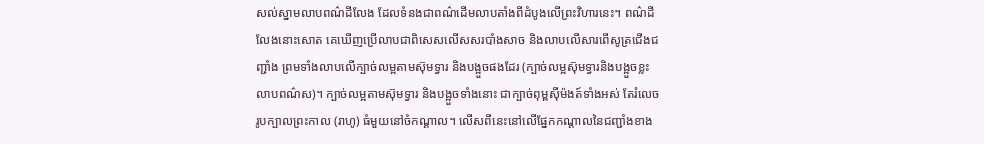សល់ស្នាមលាបពណ៌ដីលែង ដែលទំនងជាពណ៌ដើមលាបតាំងពីដំបូងលើព្រះវិហារនេះ។ ពណ៌ដីលែងនោះសោត គេឃើញប្រើលាបជាពិសេសលើសសរបាំងសាច និងលាបលើសារពើសូត្រជើងជញ្ជាំង ព្រមទាំងលាបលើក្បាច់លម្អតាមស៊ុមទ្វារ និងបង្អួចផងដែរ (ក្បាច់លម្អស៊ុមទ្វារនិងបង្អួចខ្លះលាបពណ៌ស)។ ក្បាច់លម្អតាមស៊ុមទ្វារ និងបង្អួចទាំងនោះ ជាក្បាច់ពុម្ពស៊ីម៉ងត៍ទាំងអស់ តែរំលេចរូបក្បាលព្រះកាល (រាហូ) ធំមួយនៅចំកណ្តាល។ លើសពីនេះនៅលើផ្នែកកណ្តាលនៃជញ្ជាំងខាង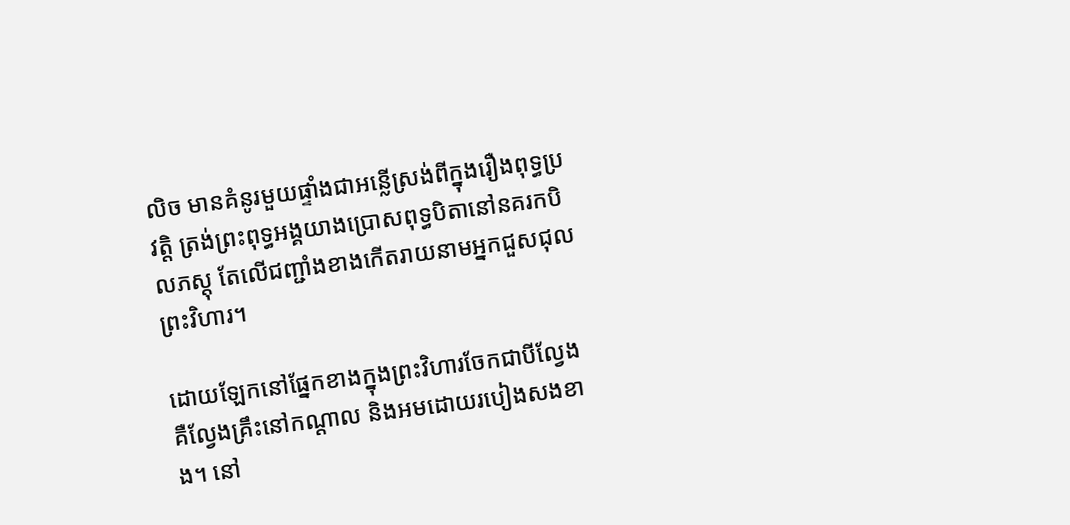លិច មានគំនូរមួយផ្ទាំងជាអន្លើស្រង់ពីក្នុងរឿងពុទ្ធប្រវត្តិ ត្រង់ព្រះពុទ្ធអង្គយាងប្រោសពុទ្ធបិតានៅនគរកបិលភស្តុ តែលើជញ្ជាំងខាងកើតរាយនាមអ្នកជួសជុលព្រះវិហារ។

ដោយឡែកនៅផ្នែកខាងក្នុងព្រះវិហារចែកជាបីល្វែង គឺល្វែងគ្រឹះនៅកណ្តាល និងអមដោយរបៀងសងខាង។ នៅ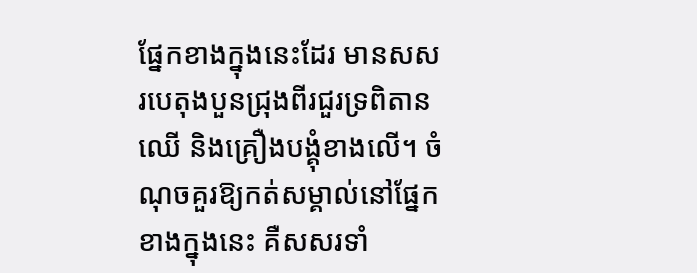ផ្នែកខាងក្នុងនេះដែរ មានសសរបេតុងបួនជ្រុងពីរជួរទ្រពិតានឈើ និងគ្រឿងបង្គុំខាងលើ។ ចំណុចគួរឱ្យកត់សម្គាល់នៅផ្នែកខាងក្នុងនេះ គឺសសរទាំ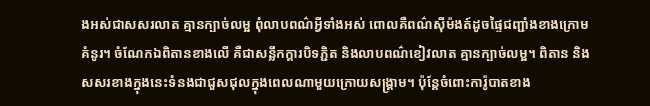ងអស់ជាសសរលាត គ្មានក្បាច់លម្អ ពុំលាបពណ៌អ្វីទាំងអស់ ពោលគឺពណ៌ស៊ីម៉ងត៍ដូចផ្ទៃជញ្ជាំងខាងក្រោមគំនូរ។ ចំណែកឯពិតានខាងលើ គឺជាសន្លឹកក្តារបិទភ្ជិត និងលាបពណ៌ខៀវលាត គ្មានក្បាច់លម្អ។ ពិតាន និងសសរខាងក្នុងនេះទំនងជាជួសជុលក្នុងពេលណាមួយក្រោយសង្រ្គាម។ ប៉ុន្តែចំពោះការ៉ូបាតខាង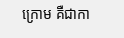ក្រោម គឺជាកា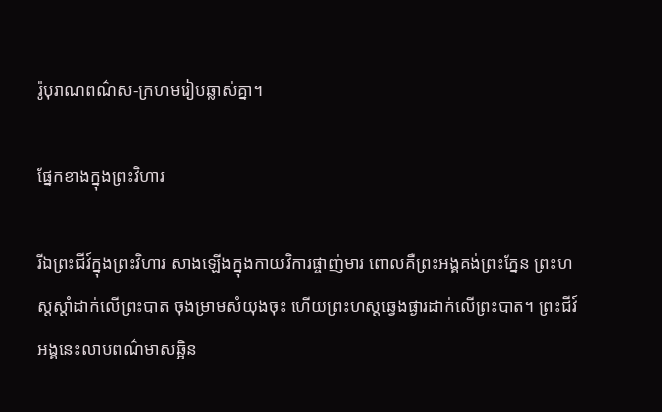រ៉ូបុរាណពណ៌ស-ក្រហមរៀបឆ្លាស់គ្នា។

ផ្នែកខាងក្នុងព្រះវិហារ

រីឯព្រះជីវ៍ក្នុងព្រះវិហារ សាងឡើងក្នុងកាយវិការផ្ចាញ់មារ ពោលគឺព្រះអង្គគង់ព្រះភ្នែន ព្រះហស្តស្តាំដាក់លើព្រះបាត ចុងម្រាមសំយុងចុះ ហើយព្រះហស្តឆ្វេងផ្ងារដាក់លើព្រះបាត។ ព្រះជីវ៍អង្គនេះលាបពណ៌មាសឆ្អិន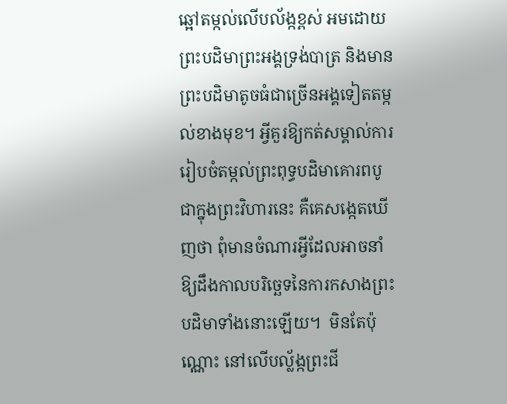ឆ្អៅតម្កល់លើបល័ង្កខ្ពស់ អមដោយព្រះបដិមាព្រះអង្គទ្រង់បាត្រ និងមានព្រះបដិមាតូចធំជាច្រើនអង្គទៀតតម្កល់ខាងមុខ។ អ្វីគួរឱ្យកត់សម្គាល់ការរៀបចំតម្កល់ព្រះពុទ្ធបដិមាគោរពបូជាក្នុងព្រះវិហារនេះ គឺគេសង្កេតឃើញថា ពុំមានចំណារអ្វីដែលអាចនាំឱ្យដឹងកាលបរិច្ឆេទនៃការកសាងព្រះបដិមាទាំងនោះឡើយ។  មិនតែប៉ុណ្ណោះ នៅលើបល្ល័ង្កព្រះជី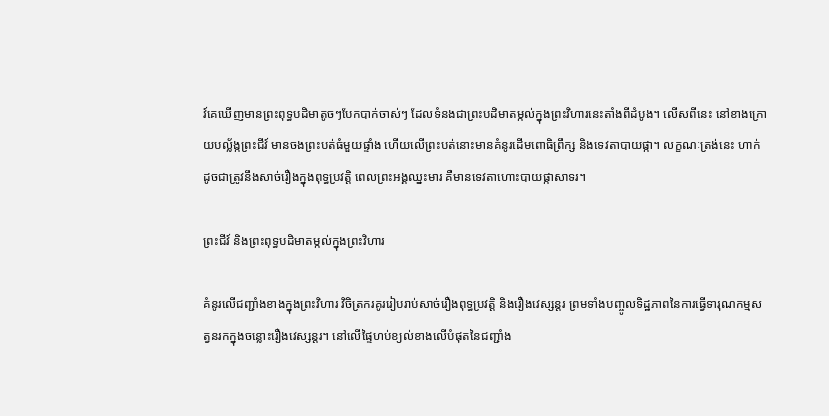វ៍គេឃើញមានព្រះពុទ្ធបដិមាតូចៗបែកបាក់ចាស់ៗ ដែលទំនងជាព្រះបដិមាតម្កល់ក្នុងព្រះវិហារនេះតាំងពីដំបូង។ លើសពីនេះ នៅខាងក្រោយបល្ល័ង្កព្រះជីវ៍ មានចងព្រះបត់ធំមួយផ្ទាំង ហើយលើព្រះបត់នោះមានគំនូរដើមពោធិព្រឹក្ស និងទេវតាបាយផ្កា។ លក្ខណៈត្រង់នេះ ហាក់ដូចជាត្រូវនឹងសាច់រឿងក្នុងពុទ្ធប្រវត្តិ ពេលព្រះអង្គឈ្នះមារ គឺមានទេវតាហោះបាយផ្កាសាទរ។

ព្រះជីវ៍ និងព្រះពុទ្ធបដិមាតម្កល់ក្នុងព្រះវិហារ

គំនូរលើជញ្ជាំងខាងក្នុងព្រះវិហារ វិចិត្រករគូររៀបរាប់សាច់រឿងពុទ្ធប្រវត្តិ និងរឿងវេស្សន្តរ ព្រមទាំងបញ្ចូលទិដ្ឋភាពនៃការធ្វើទារុណកម្មសត្វនរកក្នុងចន្លោះរឿងវេស្សន្តរ។ នៅលើផ្ទៃហប់ខ្យល់ខាងលើបំផុតនៃជញ្ជាំង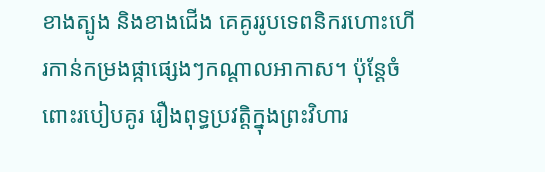ខាងត្បូង និងខាងជើង គេគូររូបទេពនិករហោះហើរកាន់កម្រងផ្កាផ្សេងៗកណ្តាលអាកាស។ ប៉ុន្តែចំពោះរបៀបគូរ រឿងពុទ្ធប្រវត្តិក្នុងព្រះវិហារ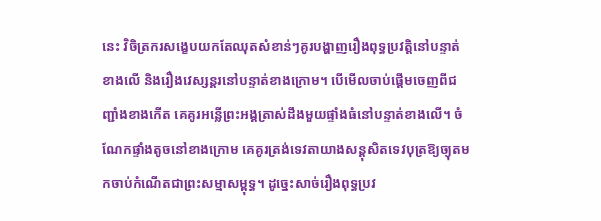នេះ វិចិត្រករសង្ខេបយកតែឈុតសំខាន់ៗគូរបង្ហាញរឿងពុទ្ធប្រវត្តិនៅបន្ទាត់ខាងលើ និងរឿងវេស្សន្តរនៅបន្ទាត់ខាងក្រោម។ បើមើលចាប់ផ្តើមចេញពីជញ្ជាំងខាងកើត គេគូរអន្លើព្រះអង្គត្រាស់ដឹងមួយផ្ទាំងធំនៅបន្ទាត់ខាងលើ។ ចំណែកផ្ទាំងតូចនៅខាងក្រោម គេគូរត្រង់ទេវតាយាងសន្តុសិតទេវបុត្រឱ្យច្យុតមកចាប់កំណើតជាព្រះសម្មាសម្ពុទ្ធ។ ដូច្នេះសាច់រឿងពុទ្ធប្រវ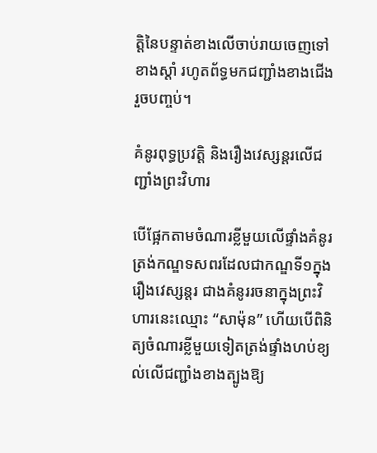ត្តិនៃបន្ទាត់ខាងលើចាប់រាយចេញទៅខាងស្តាំ រហូតព័ទ្ធមកជញ្ជាំងខាងជើងរួចបញ្ចប់។

គំនូរពុទ្ធប្រវត្តិ និងរឿងវេស្សន្តរលើជញ្ជាំងព្រះវិហារ

បើផ្អែកតាមចំណារខ្លីមួយលើផ្ទាំងគំនូរត្រង់កណ្ឌទសពរដែលជាកណ្ឌទី១ក្នុងរឿងវេស្សន្តរ ជាងគំនូររចនាក្នុងព្រះវិហារនេះឈ្មោះ “សាម៉ុន” ហើយបើពិនិត្យចំណារខ្លីមួយទៀតត្រង់ផ្ទាំងហប់ខ្យល់លើជញ្ជាំងខាងត្បូងឱ្យ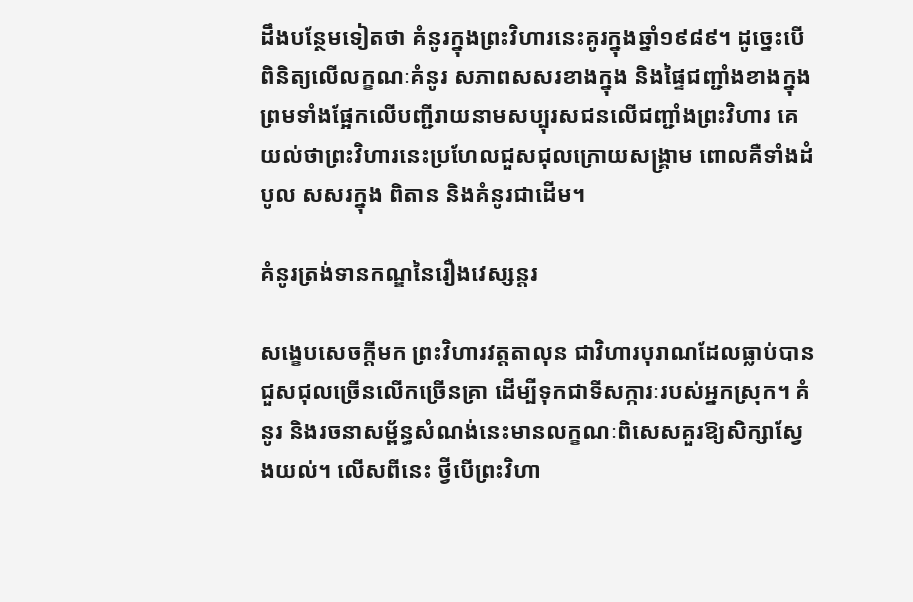ដឹងបន្ថែមទៀតថា គំនូរក្នុងព្រះវិហារនេះគូរក្នុងឆ្នាំ១៩៨៩។ ដូច្នេះបើពិនិត្យលើលក្ខណៈគំនូរ សភាពសសរខាងក្នុង និងផ្ទៃជញ្ជាំងខាងក្នុង ព្រមទាំងផ្អែកលើបញ្ជីរាយនាមសប្បុរសជនលើជញ្ជាំងព្រះវិហារ គេយល់ថាព្រះវិហារនេះប្រហែលជួសជុលក្រោយសង្រ្គាម ពោលគឺទាំងដំបូល សសរក្នុង ពិតាន និងគំនូរជាដើម។

គំនូរត្រង់ទានកណ្ឌនៃរឿងវេស្សន្តរ

សង្ខេបសេចក្តីមក ព្រះវិហារវត្តតាលុន ជាវិហារបុរាណដែលធ្លាប់បានជួសជុលច្រើនលើកច្រើនគ្រា ដើម្បីទុកជាទីសក្ការៈរបស់អ្នកស្រុក។ គំនូរ និងរចនាសម្ព័ន្ធសំណង់នេះមានលក្ខណៈពិសេសគួរឱ្យសិក្សាស្វែងយល់។ លើសពីនេះ ថ្វីបើព្រះវិហា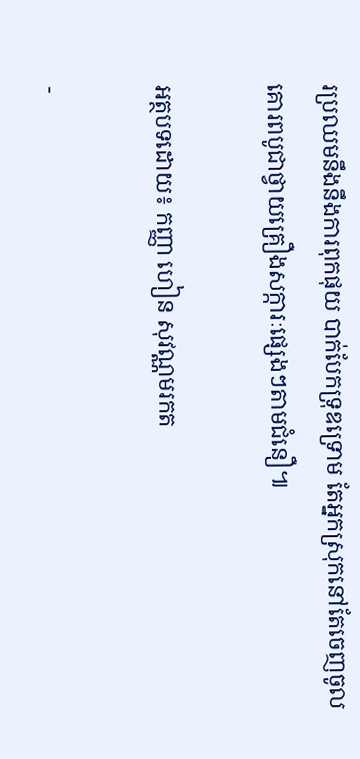រប្រឈមនឹងនឹងការពុកផុយ បាក់បែកទ្រុឌទ្រោម តែអ្នកស្រុកនៅតែចេញចូលគោរពបូជាថ្វាយគ្រឿងសក្ការៈផ្សេងៗតាមជំនឿ៕

អត្ថបទដោយ៖ កញ្ញា ហៀន សុវណ្ណមរកត

-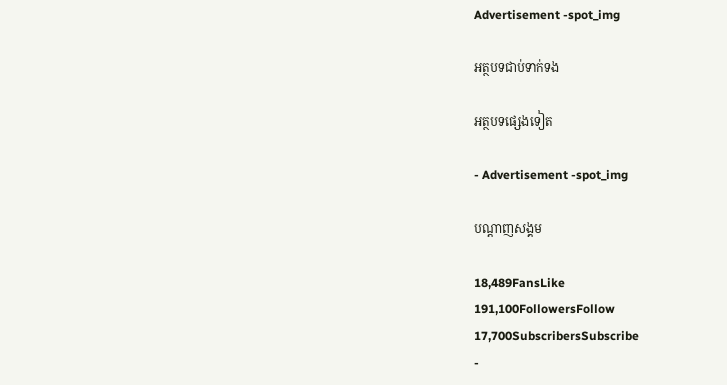Advertisement -spot_img

អត្ថបទជាប់ទាក់ទង

អត្ថបទផ្សេងទៀត

- Advertisement -spot_img

បណ្ដាញសង្គម

18,489FansLike
191,100FollowersFollow
17,700SubscribersSubscribe
-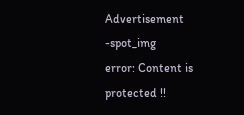Advertisement -spot_img
error: Content is protected !!